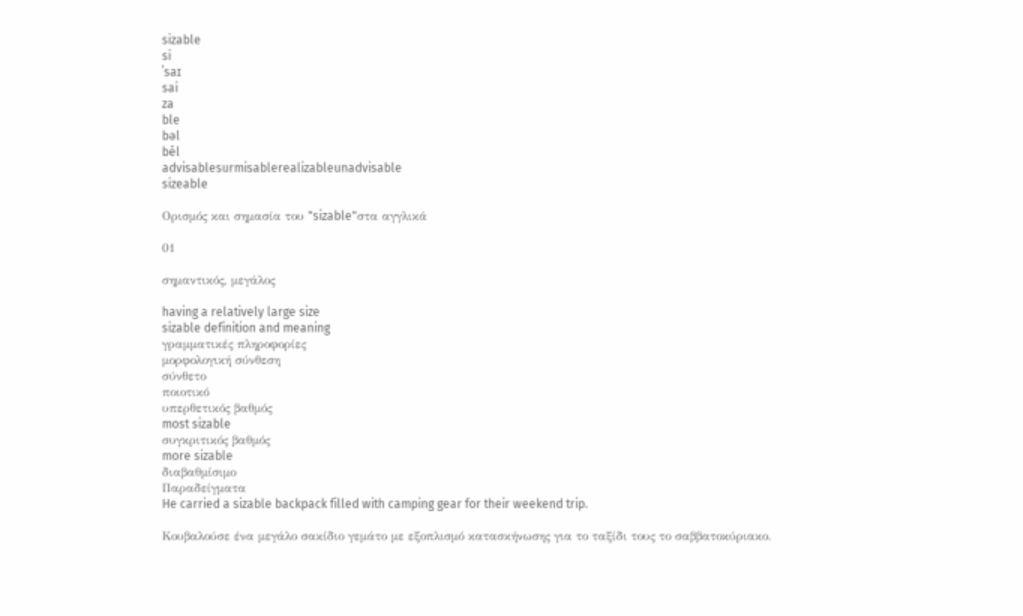sizable
si
ˈsaɪ
sai
za
ble
bəl
bēl
advisablesurmisablerealizableunadvisable
sizeable

Ορισμός και σημασία του "sizable"στα αγγλικά

01

σημαντικός, μεγάλος

having a relatively large size
sizable definition and meaning
γραμματικές πληροφορίες
μορφολογική σύνθεση
σύνθετο
ποιοτικό
υπερθετικός βαθμός
most sizable
συγκριτικός βαθμός
more sizable
διαβαθμίσιμο
Παραδείγματα
He carried a sizable backpack filled with camping gear for their weekend trip.

Κουβαλούσε ένα μεγάλο σακίδιο γεμάτο με εξοπλισμό κατασκήνωσης για το ταξίδι τους το σαββατοκύριακο.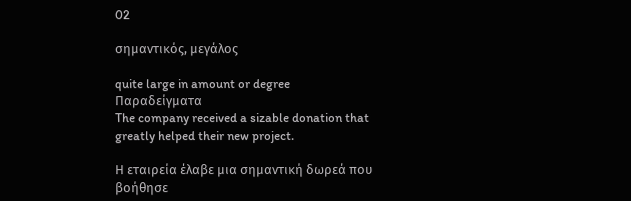02

σημαντικός, μεγάλος

quite large in amount or degree
Παραδείγματα
The company received a sizable donation that greatly helped their new project.

Η εταιρεία έλαβε μια σημαντική δωρεά που βοήθησε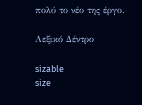πολύ το νέο της έργο.

Λεξικό Δέντρο

sizable
size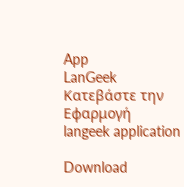App
LanGeek
Κατεβάστε την Εφαρμογή
langeek application

Download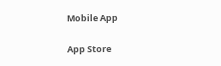Mobile App

App Store